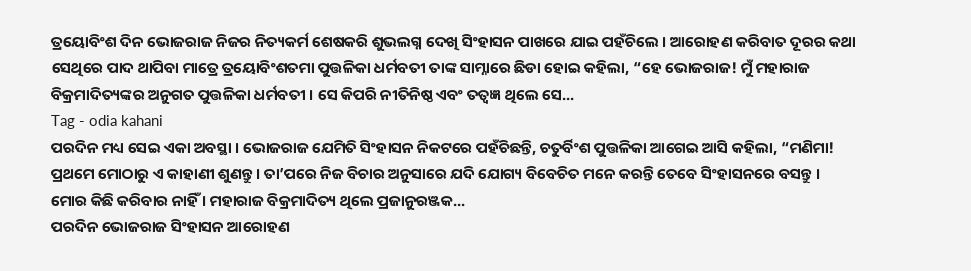ତ୍ରୟୋବିଂଶ ଦିନ ଭୋଜରାଜ ନିଜର ନିତ୍ୟକର୍ମ ଶେଷକରି ଶୁଭଲଗ୍ନ ଦେଖି ସିଂହାସନ ପାଖରେ ଯାଇ ପହଁଚିଲେ । ଆରୋହଣ କରିବାତ ଦୂରର କଥା ସେଥିରେ ପାଦ ଥାପିବା ମାତ୍ରେ ତ୍ରୟୋବିଂଶତମା ପୁତ୍ତଳିକା ଧର୍ମବତୀ ତାଙ୍କ ସାମ୍ନାରେ ଛିଡା ହୋଇ କହିଲା, “ହେ ଭୋଜରାଜ! ମୁଁ ମହାରାଜ ବିକ୍ରମାଦିତ୍ୟଙ୍କର ଅନୁଗତ ପୁତ୍ତଳିକା ଧର୍ମବତୀ । ସେ କିପରି ନୀତିନିଷ୍ଠ ଏବଂ ତତ୍ୱଜ୍ଞ ଥିଲେ ସେ...
Tag - odia kahani
ପରଦିନ ମଧ୍ୟ ସେଇ ଏକା ଅବସ୍ଥା । ଭୋଜରାଜ ଯେମିତି ସିଂହାସନ ନିକଟରେ ପହଁଚିଛନ୍ତି, ଚତୁର୍ବିଂଶ ପୁତ୍ତଳିକା ଆଗେଇ ଆସି କହିଲା, “ମଣିମା! ପ୍ରଥମେ ମୋଠାରୁ ଏ କାହାଣୀ ଶୁଣନ୍ତୁ । ତା’ପରେ ନିଜ ବିଚାର ଅନୁସାରେ ଯଦି ଯୋଗ୍ୟ ବିବେଚିତ ମନେ କରନ୍ତି ତେବେ ସିଂହାସନରେ ବସନ୍ତୁ । ମୋର କିଛି କରିବାର ନାହିଁ । ମହାରାଜ ବିକ୍ରମାଦିତ୍ୟ ଥିଲେ ପ୍ରଜାନୁରଞ୍ଜକ...
ପରଦିନ ଭୋଜରାଜ ସିଂହାସନ ଆରୋହଣ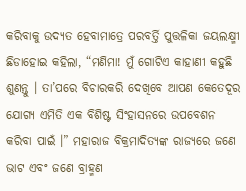କରିବାକୁ ଉଦ୍ୟତ ହେବାମାତ୍ରେ ପରବର୍ତ୍ତି ପୁତ୍ତଳିକା ଜୟଲକ୍ଷ୍ମୀ ଛିଡାହୋଇ କହିଲା, “ମଣିମା! ମୁଁ ଗୋଟିଏ କାହାଣୀ କହୁଛି ଶୁଣନ୍ତୁ । ତା’ପରେ ବିଚାରକରି ଦେଖିବେ ଆପଣ କେତେଦୂର ଯୋଗ୍ୟ ଏମିତି ଏକ ବିଶିଷ୍ଟ ସିଂହାସନରେ ଉପବେଶନ କରିବା ପାଇଁ ।” ମହାରାଜ ବିକ୍ରମାଦିତ୍ୟଙ୍କ ରାଜ୍ୟରେ ଜଣେ ଭାଟ ଏବଂ ଜଣେ ବ୍ରାହ୍ମଣ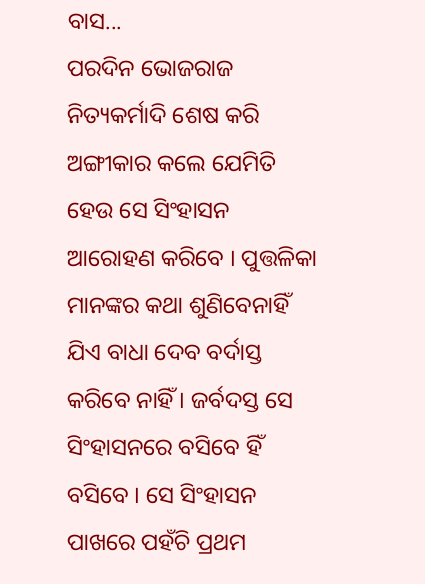ବାସ...
ପରଦିନ ଭୋଜରାଜ ନିତ୍ୟକର୍ମାଦି ଶେଷ କରି ଅଙ୍ଗୀକାର କଲେ ଯେମିତି ହେଉ ସେ ସିଂହାସନ ଆରୋହଣ କରିବେ । ପୁତ୍ତଳିକା ମାନଙ୍କର କଥା ଶୁଣିବେନାହିଁ ଯିଏ ବାଧା ଦେବ ବର୍ଦାସ୍ତ କରିବେ ନାହିଁ । ଜର୍ବଦସ୍ତ ସେ ସିଂହାସନରେ ବସିବେ ହିଁ ବସିବେ । ସେ ସିଂହାସନ ପାଖରେ ପହଁଚି ପ୍ରଥମ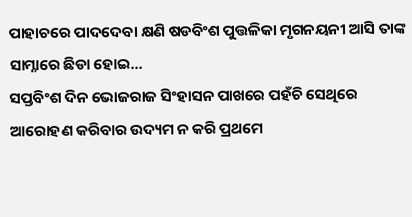ପାହାଚରେ ପାଦଦେବା କ୍ଷଣି ଷଡବିଂଶ ପୁତ୍ତଳିକା ମୃଗନୟନୀ ଆସି ତାଙ୍କ ସାମ୍ନାରେ ଛିଡା ହୋଇ...
ସପ୍ତବିଂଶ ଦିନ ଭୋଜରାଜ ସିଂହାସନ ପାଖରେ ପହଁଚି ସେଥିରେ ଆରୋହଣ କରିବାର ଉଦ୍ୟମ ନ କରି ପ୍ରଥମେ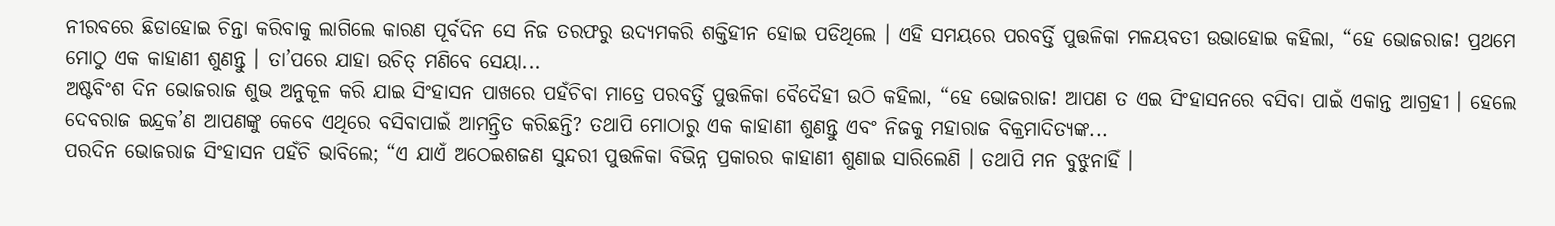ନୀରବରେ ଛିଡାହୋଇ ଚିନ୍ତା କରିବାକୁ ଲାଗିଲେ କାରଣ ପୂର୍ବଦିନ ସେ ନିଜ ତରଫରୁ ଉଦ୍ୟମକରି ଶକ୍ତିହୀନ ହୋଇ ପଡିଥିଲେ । ଏହି ସମୟରେ ପରବର୍ତ୍ତି ପୁତ୍ତଳିକା ମଳୟବତୀ ଉଭାହୋଇ କହିଲା, “ହେ ଭୋଜରାଜ! ପ୍ରଥମେ ମୋଠୁ ଏକ କାହାଣୀ ଶୁଣନ୍ତୁ । ତା’ପରେ ଯାହା ଉଚିତ୍ ମଣିବେ ସେୟା...
ଅଷ୍ଟବିଂଶ ଦିନ ଭୋଜରାଜ ଶୁଭ ଅନୁକୂଳ କରି ଯାଇ ସିଂହାସନ ପାଖରେ ପହଁଚିବା ମାତ୍ରେ ପରବର୍ତ୍ତି ପୁତ୍ତଳିକା ବୈଦୈହୀ ଉଠି କହିଲା, “ହେ ଭୋଜରାଜ! ଆପଣ ତ ଏଇ ସିଂହାସନରେ ବସିବା ପାଇଁ ଏକାନ୍ତ ଆଗ୍ରହୀ । ହେଲେ ଦେବରାଜ ଇନ୍ଦ୍ରକ’ଣ ଆପଣଙ୍କୁ କେବେ ଏଥିରେ ବସିବାପାଇଁ ଆମନ୍ତ୍ରିତ କରିଛନ୍ତି? ତଥାପି ମୋଠାରୁ ଏକ କାହାଣୀ ଶୁଣନ୍ତୁ ଏବଂ ନିଜକୁ ମହାରାଜ ବିକ୍ରମାଦିତ୍ୟଙ୍କ...
ପରଦିନ ଭୋଜରାଜ ସିଂହାସନ ପହଁଚି ଭାବିଲେ; “ଏ ଯାଏଁ ଅଠେଇଶଜଣ ସୁନ୍ଦରୀ ପୁତ୍ତଳିକା ବିଭିନ୍ନ ପ୍ରକାରର କାହାଣୀ ଶୁଣାଇ ସାରିଲେଣି । ତଥାପି ମନ ବୁଝୁନାହିଁ ।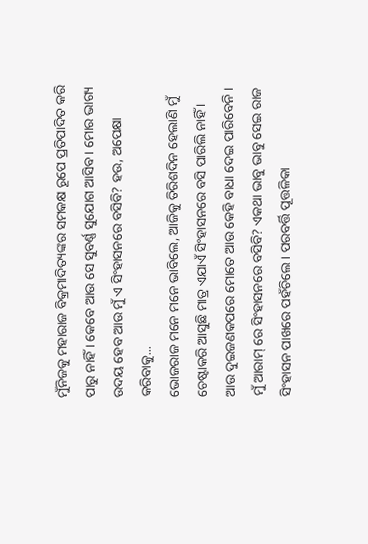ମୁଁନିଜକୁ ମହାରାଜ ବିକ୍ରମାଦିତ୍ୟଙ୍କର ସମକକ୍ଷ ରୂପେ ପ୍ରତିପାଦିତ କରି ପାରୁ ନାହିଁ । କେବେ ଆଉ ସେ ସୁବର୍ଣ୍ଣ ସୁଯୋଗ ଆସିବ । ମୋର ଭାଗ୍ୟ ଉଦୟ ହେବ ଆଉ ମୁଁ ଏ ସିଂହାସନରେ ବସିବି? ହଉ, ଅପେକ୍ଷା କରିବାକୁ...
ଭୋଜରାଜ ମନେ ମନେ ଭାବିଲେ, ଆଜିକୁ ତିରିଶଦିନ ହେଲାଣି ମୁଁ ଚେଷ୍ଟାକରି ଆସୁଛି ମାତ୍ର ଏଯାଏଁ ସିଂହାସନରେ ବସି ପାରିଲି ନାହିଁ । ଆଉ ଦୁଇଜଣକପରେ ମୋତେ ଆଉ କେହି ବାଧା ଦେଇ ପାରିବେନି । ମୁଁ ଆରାମ୍ ରେ ସିଂହାସନରେ ବସିବି? ଏକଥା ଭାବୁ ଭାବୁ ସେଇ ରାଜ ସିଂହାସନ ପାଖରେ ପହଁଚିଲେ । ପରବର୍ତ୍ତି ପୂତ୍ତଳିକା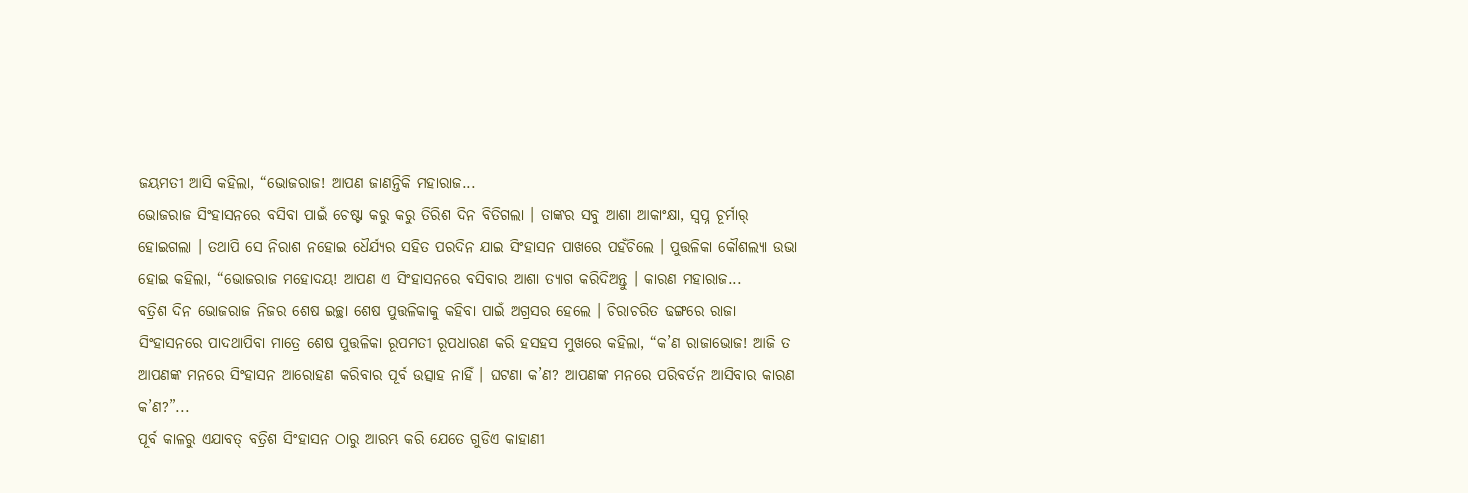ଜୟମତୀ ଆସି କହିଲା, “ଭୋଜରାଜ! ଆପଣ ଜାଣନ୍ତିକି ମହାରାଜ...
ଭୋଜରାଜ ସିଂହାସନରେ ବସିବା ପାଇଁ ଚେଷ୍ଟା କରୁ କରୁ ତିରିଶ ଦିନ ବିତିଗଲା । ତାଙ୍କର ସବୁ ଆଶା ଆକାଂକ୍ଷା, ସ୍ୱପ୍ନ ଚୂର୍ମାର୍ ହୋଇଗଲା । ତଥାପି ସେ ନିରାଶ ନହୋଇ ଧୈର୍ଯ୍ୟର ସହିତ ପରଦିନ ଯାଇ ସିଂହାସନ ପାଖରେ ପହଁଚିଲେ । ପୁତ୍ତଳିକା କୌଶଲ୍ୟା ଉଭା ହୋଇ କହିଲା, “ଭୋଜରାଜ ମହୋଦୟ! ଆପଣ ଏ ସିଂହାସନରେ ବସିବାର ଆଶା ତ୍ୟାଗ କରିଦିଅନ୍ତୁ । କାରଣ ମହାରାଜ...
ବତ୍ରିଶ ଦିନ ଭୋଜରାଜ ନିଜର ଶେଷ ଇଚ୍ଛା ଶେଷ ପୁତ୍ତଳିକାକୁ କହିବା ପାଇଁ ଅଗ୍ରସର ହେଲେ । ଚିରାଚରିତ ଢଙ୍ଗରେ ରାଜା ସିଂହାସନରେ ପାଦଥାପିବା ମାତ୍ରେ ଶେଷ ପୁତ୍ତଳିକା ରୂପମତୀ ରୂପଧାରଣ କରି ହସହସ ମୁଖରେ କହିଲା, “କ’ଣ ରାଜାଭୋଜ! ଆଜି ତ ଆପଣଙ୍କ ମନରେ ସିଂହାସନ ଆରୋହଣ କରିବାର ପୂର୍ବ ଉତ୍ସାହ ନାହିଁ । ଘଟଣା କ’ଣ? ଆପଣଙ୍କ ମନରେ ପରିବର୍ତନ ଆସିବାର କାରଣ କ’ଣ?”...
ପୂର୍ବ କାଳରୁ ଏଯାବତ୍ ବତ୍ରିଶ ସିଂହାସନ ଠାରୁ ଆରମ୍ଭ କରି ଯେତେ ଗୁଡିଏ କାହାଣୀ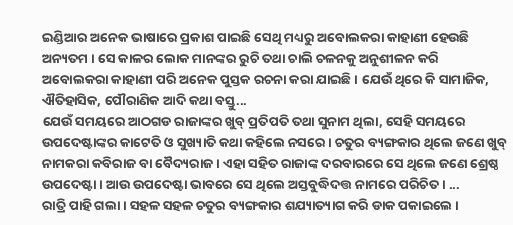ଇଣ୍ଡିଆର ଅନେକ ଭାଷାରେ ପ୍ରକାଶ ପାଇଛି ସେଥି ମଧ୍ୟରୁ ଅବୋଲକରା କାହାଣୀ ହେଉଛି ଅନ୍ୟତମ । ସେ କାଳର ଲୋକ ମାନଙ୍କର ରୁଚି ତଥା ଚାଲି ଚଳନକୁ ଅନୁଶୀଳନ କରି ଅବୋଲକରା କାହାଣୀ ପରି ଅନେକ ପୁସ୍ତକ ରଚନା କରା ଯାଇଛି । ଯେଉଁ ଥିରେ କି ସାମାଜିକ, ଐତିହାସିକ, ପୌରାଣିକ ଆଦି କଥା ବସ୍ତୁ...
ଯେଉଁ ସମୟରେ ଆଠଗଡ ରାଜାଙ୍କର ଖୁବ୍ ପ୍ରତିପତି ତଥା ସୁନାମ ଥିଲା, ସେହି ସମୟରେ ଉପଦେଷ୍ଟାଙ୍କର କାଟେତି ଓ ସୁଖ୍ୟାତି କଥା କହିଲେ ନସରେ । ଚତୁର ବ୍ୟଙ୍ଗକାର ଥିଲେ ଜଣେ ଖୁବ୍ ନାମକରା କବିରାଜ ବା ବୈଦ୍ୟରାଜ । ଏହା ସହିତ ରାଜାଙ୍କ ଦରବାରରେ ସେ ଥିଲେ ଜଣେ ଶ୍ରେଷ୍ଠ ଉପଦେଷ୍ଟା । ଆଉ ଉପଦେଷ୍ଟା ଭାବରେ ସେ ଥିଲେ ଅସ୍ତବୁଦ୍ଧିଦତ୍ତ ନାମରେ ପରିଚିତ । ...
ରାତ୍ରି ପାହି ଗଲା । ସହଳ ସହଳ ଚତୁର ବ୍ୟଙ୍ଗକାର ଶଯ୍ୟାତ୍ୟାଗ କରି ଡାକ ପକାଇଲେ ।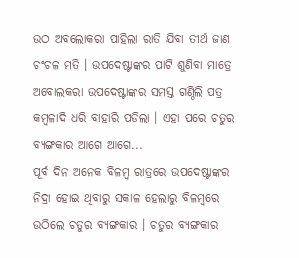ଉଠ ଅବଲୋକରା ପାହିଲା ରାତି ଯିବା ତୀର୍ଥ ଜାଣ ଚଂଚଳ ମତି । ଉପଦେଷ୍ଟାଙ୍କର ପାଟି ଶୁଣିବା ମାତ୍ରେ ଅବୋଲକରା ଉପଦେଷ୍ଟାଙ୍କର ସମସ୍ତ ଗଣ୍ଠିଲି ପତ୍ର କମ୍ବଳାଦି ଧରି ବାହାରି ପଡିଲା । ଏହା ପରେ ଚତୁର ବ୍ୟଙ୍ଗକାର ଆଗେ ଆଗେ...
ପୂର୍ବ ଦିନ ଅନେକ ବିଳମ୍ବ ରାତ୍ରରେ ଉପଦେଷ୍ଟାଙ୍କର ନିଦ୍ରା ହୋଇ ଥିବାରୁ ସକାଳ ହେଲାରୁ ବିଳମ୍ବରେ ଉଠିଲେ ଚତୁର ବ୍ୟଙ୍ଗକାର । ଚତୁର ବ୍ୟଙ୍ଗକାର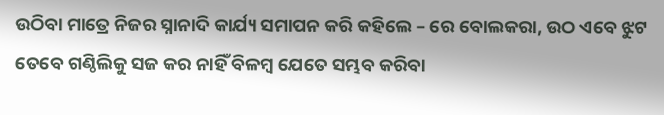ଉଠିବା ମାତ୍ରେ ନିଜର ସ୍ନାନାଦି କାର୍ଯ୍ୟ ସମାପନ କରି କହିଲେ – ରେ ବୋଲକରା, ଉଠ ଏବେ ଝୁଟ ତେବେ ଗଣ୍ଠିଲିକୁ ସଜ କର ନାହିଁ ବିଳମ୍ବ ଯେତେ ସମ୍ଭବ କରିବା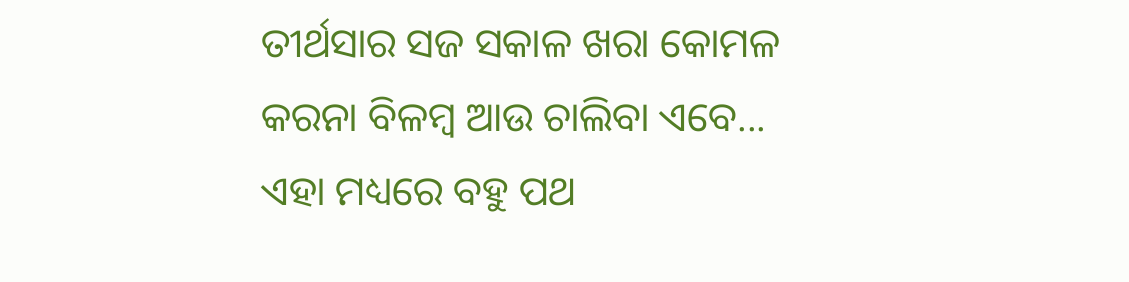ତୀର୍ଥସାର ସଜ ସକାଳ ଖରା କୋମଳ କରନା ବିଳମ୍ବ ଆଉ ଚାଲିବା ଏବେ...
ଏହା ମଧ୍ୟରେ ବହୁ ପଥ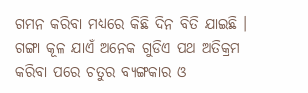ଗମନ କରିବା ମଧ୍ୟରେ କିଛି ଦିନ ବିତି ଯାଇଛି । ଗଙ୍ଗା କୂଳ ଯାଏଁ ଅନେକ ଗୁଡିଏ ପଥ ଅତିକ୍ରମ କରିବା ପରେ ଚତୁର ବ୍ୟଙ୍ଗକାର ଓ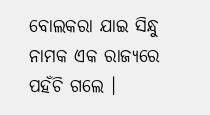ବୋଲକରା ଯାଇ ସିନ୍ଧୁ ନାମକ ଏକ ରାଜ୍ୟରେ ପହଁଚି ଗଲେ ।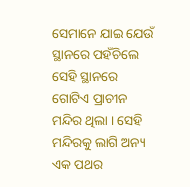ସେମାନେ ଯାଇ ଯେଉଁ ସ୍ଥାନରେ ପହଁଚିଲେ ସେହି ସ୍ଥାନରେ ଗୋଟିଏ ପ୍ରାଚୀନ ମନ୍ଦିର ଥିଲା । ସେହି ମନ୍ଦିରକୁ ଲାଗି ଅନ୍ୟ ଏକ ପଥର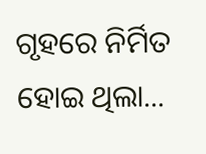ଗୃହରେ ନିର୍ମିତ ହୋଇ ଥିଲା...